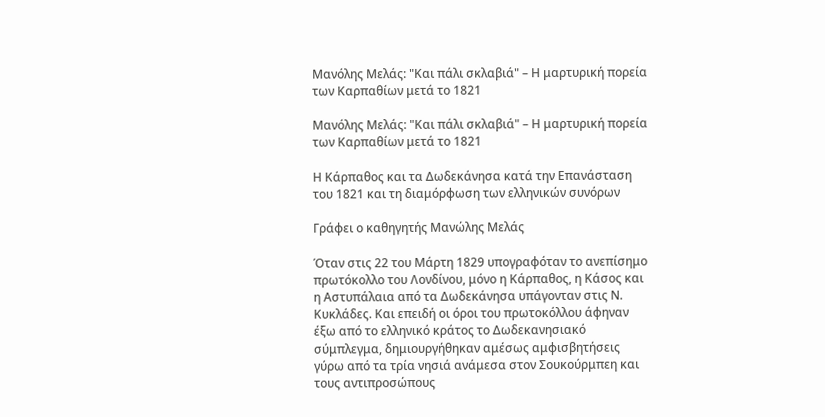Μανόλης Μελάς: "Και πάλι σκλαβιά" – Η μαρτυρική πορεία των Καρπαθίων μετά το 1821

Μανόλης Μελάς: "Και πάλι σκλαβιά" – Η μαρτυρική πορεία των Καρπαθίων μετά το 1821

Η Κάρπαθος και τα Δωδεκάνησα κατά την Επανάσταση του 1821 και τη διαμόρφωση των ελληνικών συνόρων

Γράφει ο καθηγητής Μανώλης Μελάς

Όταν στις 22 του Μάρτη 1829 υπογραφόταν το ανεπίσημο πρωτόκολλο του Λονδίνου, μόνο η Κάρπαθος, η Κάσος και η Αστυπάλαια από τα Δωδεκάνησα υπάγονταν στις Ν. Κυκλάδες. Και επειδή οι όροι του πρωτοκόλλου άφηναν έξω από το ελληνικό κράτος το Δωδεκανησιακό σύμπλεγμα, δημιουργήθηκαν αμέσως αμφισβητήσεις γύρω από τα τρία νησιά ανάμεσα στον Σουκούρμπεη και τους αντιπροσώπους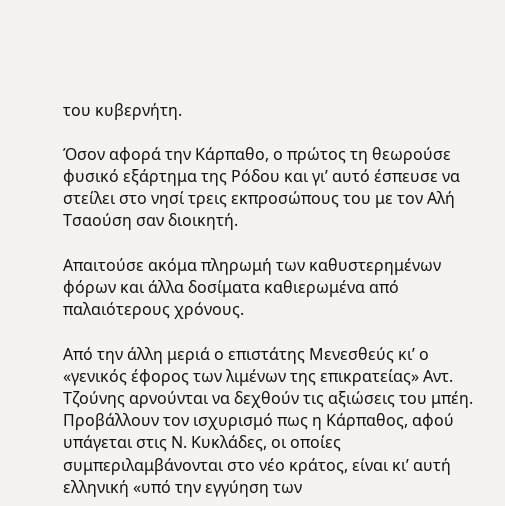του κυβερνήτη.

Όσον αφορά την Κάρπαθο, ο πρώτος τη θεωρούσε φυσικό εξάρτημα της Ρόδου και γι’ αυτό έσπευσε να στείλει στο νησί τρεις εκπροσώπους του με τον Αλή Τσαούση σαν διοικητή.

Απαιτούσε ακόμα πληρωμή των καθυστερημένων φόρων και άλλα δοσίματα καθιερωμένα από παλαιότερους χρόνους.

Από την άλλη μεριά ο επιστάτης Μενεσθεύς κι’ ο «γενικός έφορος των λιμένων της επικρατείας» Αντ. Τζούνης αρνούνται να δεχθούν τις αξιώσεις του μπέη. Προβάλλουν τον ισχυρισμό πως η Κάρπαθος, αφού υπάγεται στις Ν. Κυκλάδες, οι οποίες συμπεριλαμβάνονται στο νέο κράτος, είναι κι’ αυτή ελληνική «υπό την εγγύηση των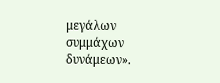μεγάλων συμμάχων δυνάμεων».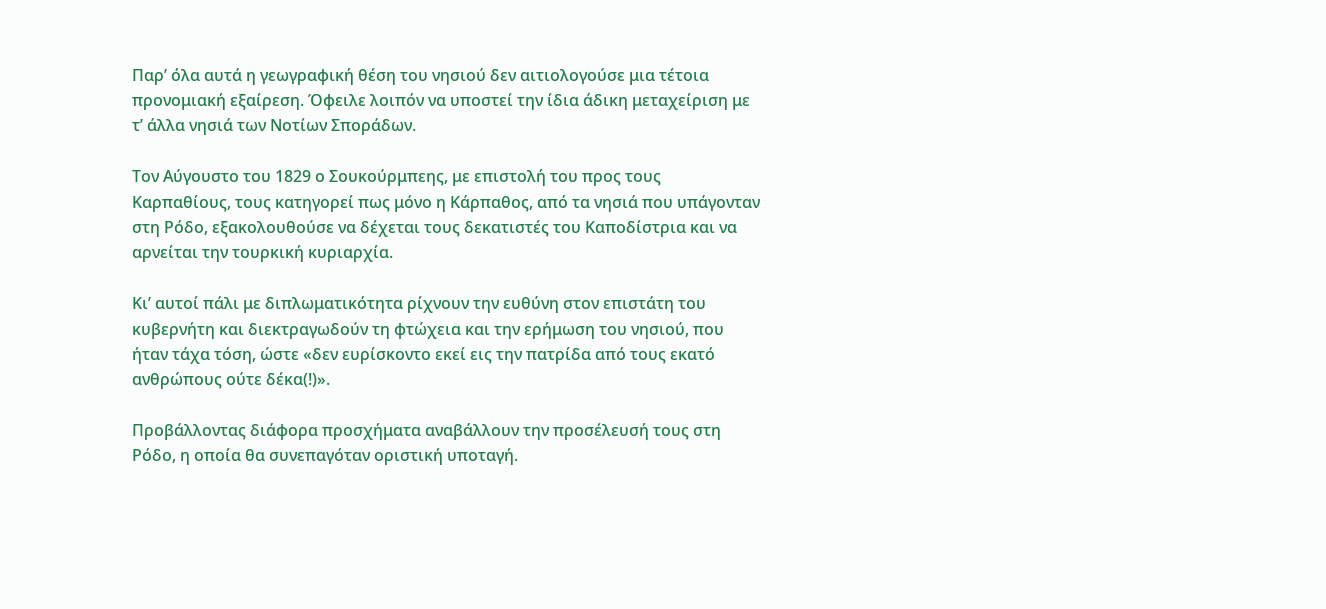Παρ’ όλα αυτά η γεωγραφική θέση του νησιού δεν αιτιολογούσε μια τέτοια προνομιακή εξαίρεση. Όφειλε λοιπόν να υποστεί την ίδια άδικη μεταχείριση με τ’ άλλα νησιά των Νοτίων Σποράδων.

Τον Αύγουστο του 1829 ο Σουκούρμπεης, με επιστολή του προς τους Καρπαθίους, τους κατηγορεί πως μόνο η Κάρπαθος, από τα νησιά που υπάγονταν στη Ρόδο, εξακολουθούσε να δέχεται τους δεκατιστές του Καποδίστρια και να αρνείται την τουρκική κυριαρχία.

Κι’ αυτοί πάλι με διπλωματικότητα ρίχνουν την ευθύνη στον επιστάτη του κυβερνήτη και διεκτραγωδούν τη φτώχεια και την ερήμωση του νησιού, που ήταν τάχα τόση, ώστε «δεν ευρίσκοντο εκεί εις την πατρίδα από τους εκατό ανθρώπους ούτε δέκα(!)».

Προβάλλοντας διάφορα προσχήματα αναβάλλουν την προσέλευσή τους στη Ρόδο, η οποία θα συνεπαγόταν οριστική υποταγή.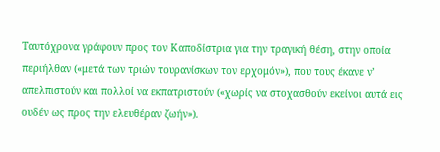Ταυτόχρονα γράφουν προς τον Καποδίστρια για την τραγική θέση, στην οποία περιήλθαν («μετά των τριών τουρανίσκων τον ερχομόν»), που τους έκανε ν’ απελπιστούν και πολλοί να εκπατριστούν («χωρίς να στοχασθούν εκείνοι αυτά εις ουδέν ως προς την ελευθέραν ζωήν»).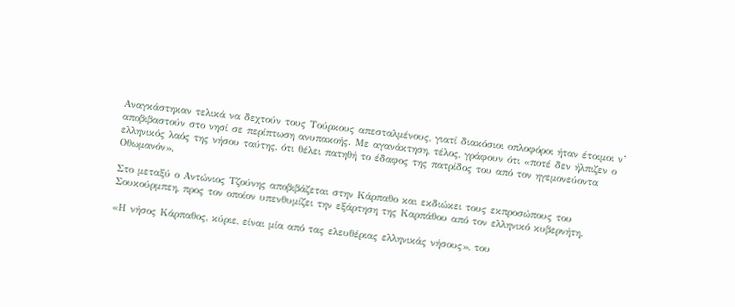Αναγκάστηκαν τελικά να δεχτούν τους Τούρκους απεσταλμένους, γιατί διακόσιοι οπλοφόροι ήταν έτοιμοι ν’ αποβιβαστούν στο νησί σε περίπτωση ανυπακοής. Με αγανάκτηση, τέλος, γράφουν ότι «ποτέ δεν ήλπιζεν ο ελληνικός λαός της νήσου ταύτης, ότι θέλει πατηθή το έδαφος της πατρίδος του από τον ηγεμονεύοντα Οθωμανόν».

Στο μεταξύ ο Αντώνιος Τζούνης αποβιβάζεται στην Κάρπαθο και εκδιώκει τους εκπροσώπους του Σουκούρμπεη, προς τον οποίον υπενθυμίζει την εξάρτηση της Καρπάθου από τον ελληνικό κυβερνήτη.

«Η νήσος Κάρπαθος, κύριε, είναι μία από τας ελευθέριας ελληνικάς νήσους», του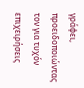γράφει, προειδοποιώντας τον για τυχόν επιχειρήσεις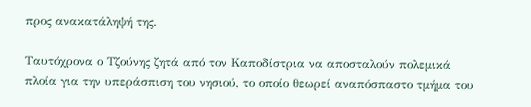προς ανακατάληψή της.

Ταυτόχρονα ο Τζούνης ζητά από τον Καποδίστρια να αποσταλούν πολεμικά πλοία για την υπεράσπιση του νησιού, το οποίο θεωρεί αναπόσπαστο τμήμα του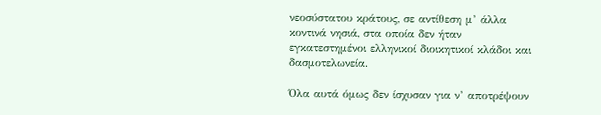νεοσύστατου κράτους, σε αντίθεση μ’ άλλα κοντινά νησιά, στα οποία δεν ήταν εγκατεστημένοι ελληνικοί διοικητικοί κλάδοι και δασμοτελωνεία.

Όλα αυτά όμως δεν ίσχυσαν για ν’ αποτρέψουν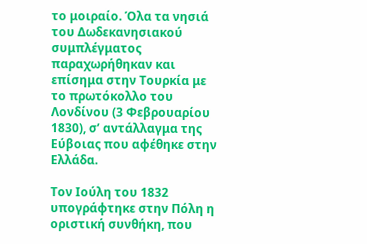το μοιραίο. Όλα τα νησιά του Δωδεκανησιακού συμπλέγματος παραχωρήθηκαν και επίσημα στην Τουρκία με το πρωτόκολλο του Λονδίνου (3 Φεβρουαρίου 1830), σ’ αντάλλαγμα της Εύβοιας που αφέθηκε στην Ελλάδα.

Τον Ιούλη του 1832 υπογράφτηκε στην Πόλη η οριστική συνθήκη, που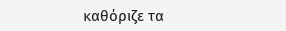καθόριζε τα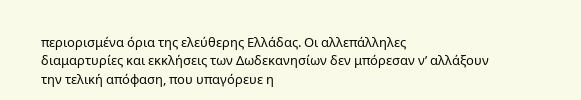περιορισμένα όρια της ελεύθερης Ελλάδας. Οι αλλεπάλληλες διαμαρτυρίες και εκκλήσεις των Δωδεκανησίων δεν μπόρεσαν ν’ αλλάξουν την τελική απόφαση, που υπαγόρευε η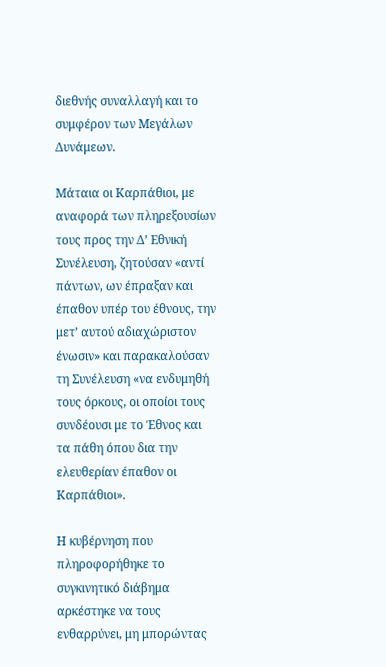διεθνής συναλλαγή και το συμφέρον των Μεγάλων Δυνάμεων.

Μάταια οι Καρπάθιοι, με αναφορά των πληρεξουσίων τους προς την Δ’ Εθνική Συνέλευση, ζητούσαν «αντί πάντων, ων έπραξαν και έπαθον υπέρ του έθνους, την μετ’ αυτού αδιαχώριστον ένωσιν» και παρακαλούσαν τη Συνέλευση «να ενδυμηθή τους όρκους, οι οποίοι τους συνδέουσι με το Έθνος και τα πάθη όπου δια την ελευθερίαν έπαθον οι Καρπάθιοι».

Η κυβέρνηση που πληροφορήθηκε το συγκινητικό διάβημα αρκέστηκε να τους ενθαρρύνει, μη μπορώντας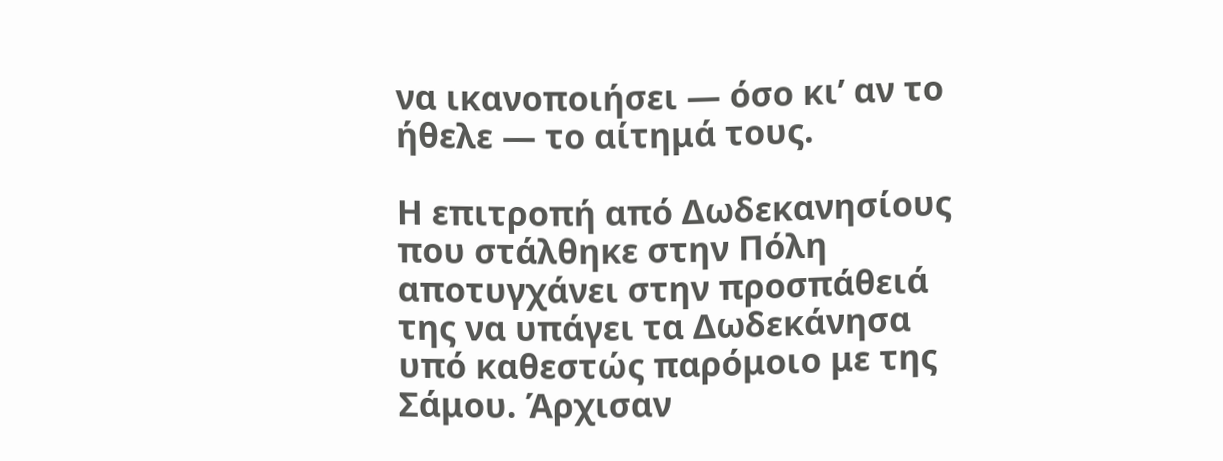να ικανοποιήσει — όσο κι’ αν το ήθελε — το αίτημά τους.

Η επιτροπή από Δωδεκανησίους που στάλθηκε στην Πόλη αποτυγχάνει στην προσπάθειά της να υπάγει τα Δωδεκάνησα υπό καθεστώς παρόμοιο με της Σάμου. Άρχισαν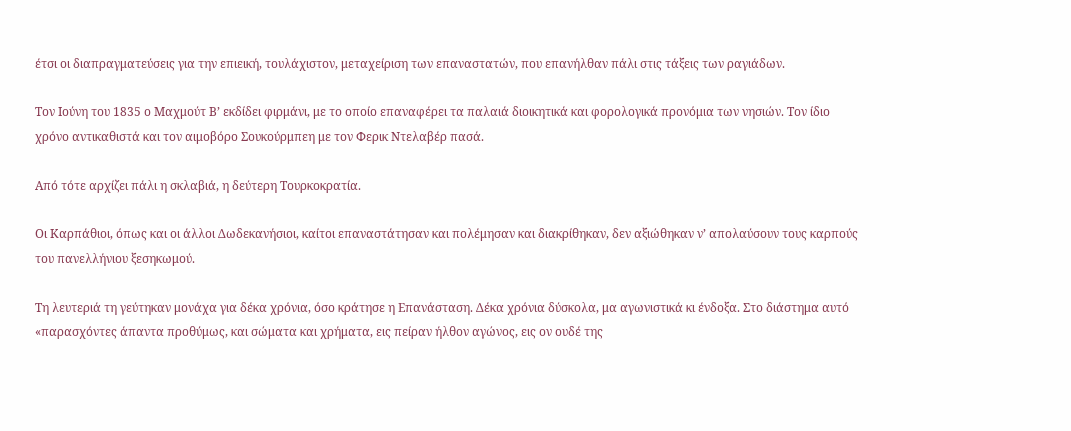έτσι οι διαπραγματεύσεις για την επιεική, τουλάχιστον, μεταχείριση των επαναστατών, που επανήλθαν πάλι στις τάξεις των ραγιάδων.

Τον Ιούνη του 1835 ο Μαχμούτ Β’ εκδίδει φιρμάνι, με το οποίο επαναφέρει τα παλαιά διοικητικά και φορολογικά προνόμια των νησιών. Τον ίδιο χρόνο αντικαθιστά και τον αιμοβόρο Σουκούρμπεη με τον Φερικ Ντελαβέρ πασά.

Από τότε αρχίζει πάλι η σκλαβιά, η δεύτερη Τουρκοκρατία.

Οι Καρπάθιοι, όπως και οι άλλοι Δωδεκανήσιοι, καίτοι επαναστάτησαν και πολέμησαν και διακρίθηκαν, δεν αξιώθηκαν ν’ απολαύσουν τους καρπούς του πανελλήνιου ξεσηκωμού.

Τη λευτεριά τη γεύτηκαν μονάχα για δέκα χρόνια, όσο κράτησε η Επανάσταση. Δέκα χρόνια δύσκολα, μα αγωνιστικά κι ένδοξα. Στο διάστημα αυτό «παρασχόντες άπαντα προθύμως, και σώματα και χρήματα, εις πείραν ήλθον αγώνος, εις ον ουδέ της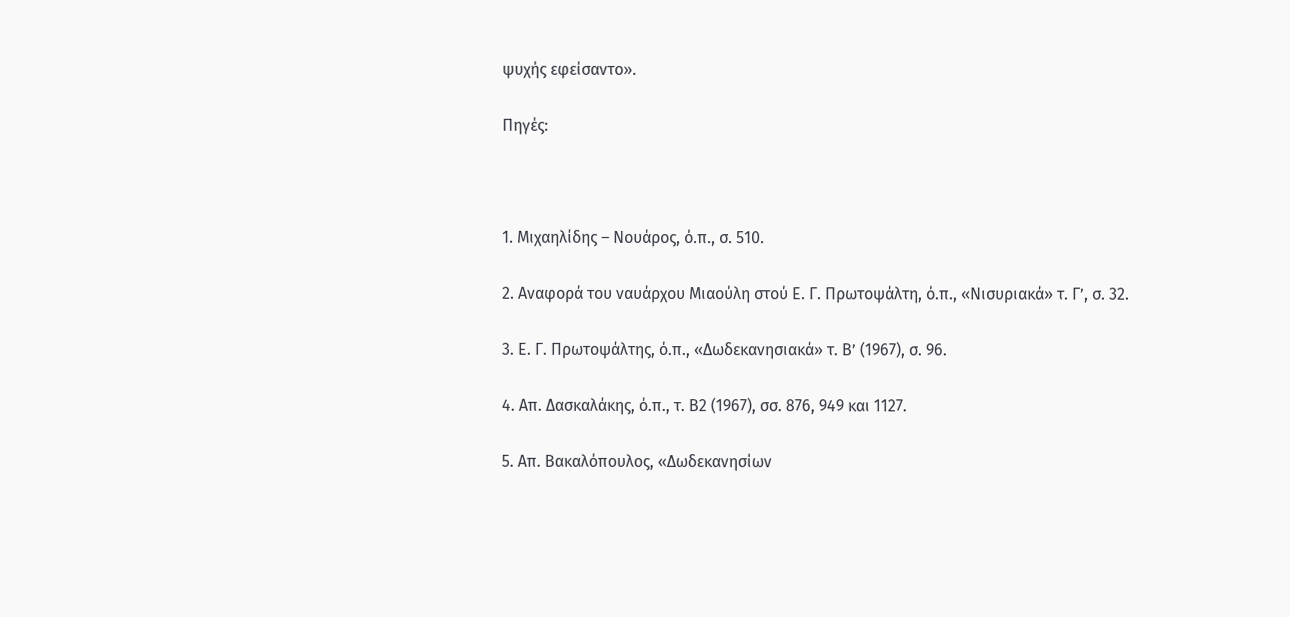ψυχής εφείσαντο».

Πηγές:



1. Μιχαηλίδης – Νουάρος, ό.π., σ. 510.

2. Αναφορά του ναυάρχου Μιαούλη στού Ε. Γ. Πρωτοψάλτη, ό.π., «Νισυριακά» τ. Γ’, σ. 32.

3. Ε. Γ. Πρωτοψάλτης, ό.π., «Δωδεκανησιακά» τ. Β’ (1967), σ. 96.

4. Απ. Δασκαλάκης, ό.π., τ. Β2 (1967), σσ. 876, 949 και 1127.

5. Απ. Βακαλόπουλος, «Δωδεκανησίων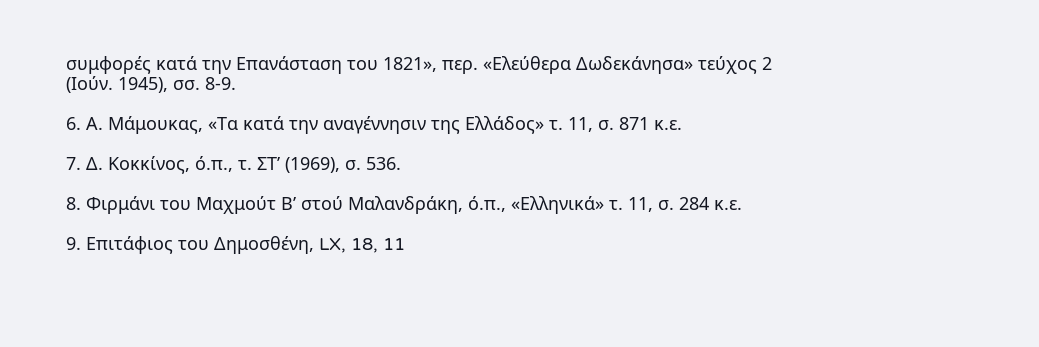συμφορές κατά την Επανάσταση του 1821», περ. «Ελεύθερα Δωδεκάνησα» τεύχος 2 (Ιούν. 1945), σσ. 8-9.

6. Α. Μάμουκας, «Τα κατά την αναγέννησιν της Ελλάδος» τ. 11, σ. 871 κ.ε.

7. Δ. Κοκκίνος, ό.π., τ. ΣΤ’ (1969), σ. 536.

8. Φιρμάνι του Μαχμούτ Β’ στού Μαλανδράκη, ό.π., «Ελληνικά» τ. 11, σ. 284 κ.ε.

9. Επιτάφιος του Δημοσθένη, LX, 18, 11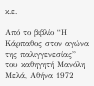κ.ε.

Από το βιβλίο “Η Κάρπαθος στον αγώνα της παλιγγενεσίας” του καθηγητή Μανόλη Μελά, Αθήνα 1972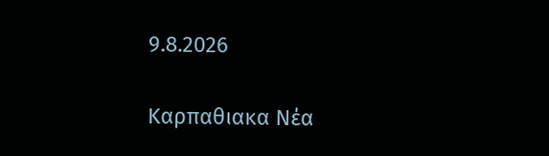9.8.2026

Καρπαθιακα Νέα